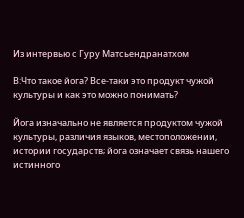Из интервью с Гуру Матсьендранатхом

В:Что такое йога? Все-таки это продукт чужой культуры и как это можно понимать?

Йога изначально не является продуктом чужой культуры, различия языков, местоположении, истории государств; йога означает связь нашего истинного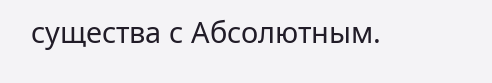существа с Абсолютным.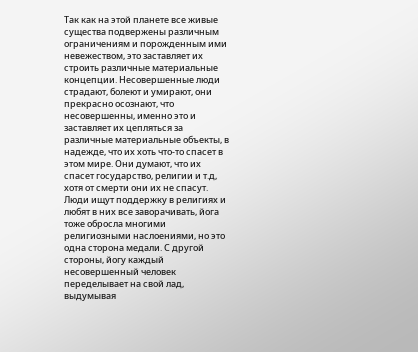Так как на этой планете все живые существа подвержены различным ограничениям и порожденным ими невежеством, это заставляет их строить различные материальные концепции. Несовершенные люди страдают, болеют и умирают, они прекрасно осознают, что несовершенны, именно это и заставляет их цепляться за различные материальные объекты, в надежде, что их хоть что-то спасет в этом мире. Они думают, что их спасет государство, религии и т.д, хотя от смерти они их не спасут. Люди ищут поддержку в религиях и любят в них все заворачивать, йога тоже обросла многими религиозными наслоениями, но это одна сторона медали. С другой стороны, йогу каждый несовершенный человек переделывает на свой лад, выдумывая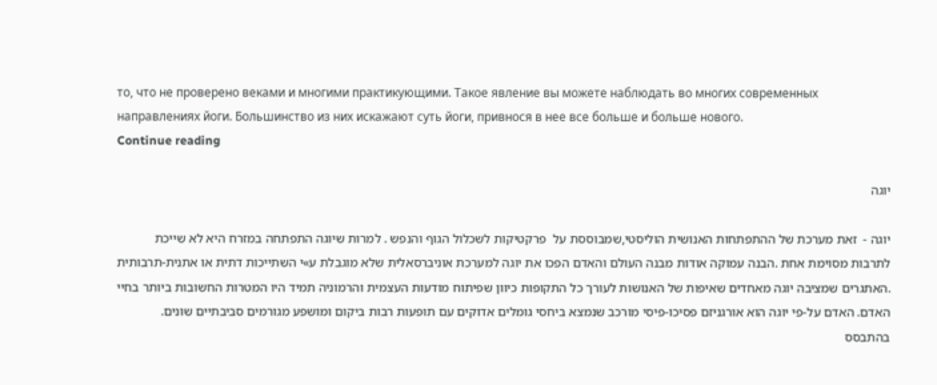то, что не проверено веками и многими практикующими. Такое явление вы можете наблюдать во многих современных направлениях йоги. Большинство из них искажают суть йоги, привнося в нее все больше и больше нового.
Continue reading

יוגה

יוגה -  זאת מערכת של ההתפתחות האנושית הוליסטי,שמבוססת על  פרקטיקות לשכלול הגוף והנפש . למרות שיוגה התפתחה במזרח היא לא שייכת לתרבות מסוימת אחת .הבנה עמוקה אודות מבנה העולם והאדם הפכו את יוגה למערכת אוניברסאלית שלא מוגבלת ע»י השתייכות דתית או אתנית-תרבותית .האתגרים שמציבה יוגה מאחדים שאיפות של האנושות לעורך כל התקופות כיוון שפיתוח מודעות העצמית והרמוניה תמיד היו המטרות החשובות ביותר בחיי האדם. האדם על-פי יוגה הוא אורגניזם פסיכו-פיסי מורכב שנמצא ביחסי גומלים אדוקים עם תופעות רבות ביקום ומושפע מגורמים סביבתיים שונים. בהתבסס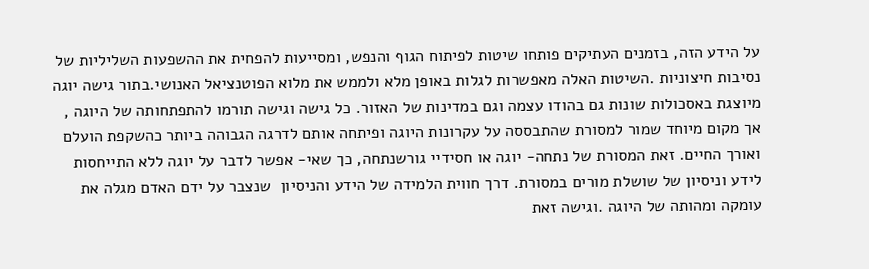על הידע הזה, בזמנים העתיקים פותחו שיטות לפיתוח הגוף והנפש, ומסייעות להפחית את ההשפעות השליליות של נסיבות חיצוניות .השיטות האלה מאפשרות לגלות באופן מלא ולממש את מלוא הפוטנציאל האנושי.בתור גישה יוגה מיוצגת באסכולות שונות גם בהודו עצמה וגם במדינות של האזור. כל גישה וגישה תורמו להתפתחותה של היוגה , אך מקום מיוחד שמור למסורת שהתבססה על עקרונות היוגה ופיתחה אותם לדרגה הגבוהה ביותר כהשקפת הועלם ואורך החיים. זאת המסורת של נתחה- יוגה או חסידיי גורשנתחה, כך שאי- אפשר לדבר על יוגה ללא התייחסות לידע וניסיון של שושלת מורים במסורת. דרך חווית הלמידה של הידע והניסיון  שנצבר על ידם האדם מגלה את עומקה ומהותה של היוגה .וגישה זאת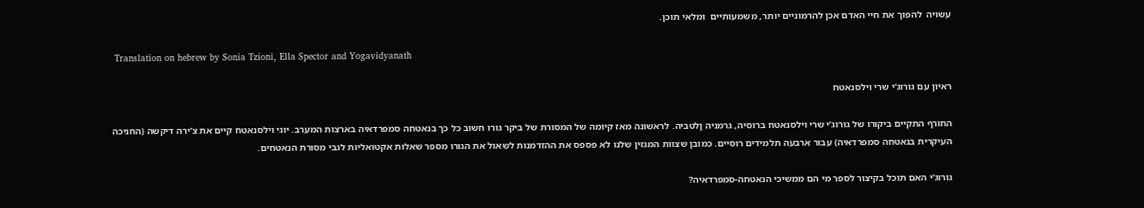עשויה  להפוך את חיי האדם אכן להרמוניים יותר, משמעותיים  ומלאי תוכן.

 Translation on hebrew by Sonia Tzioni, Ella Spector and Yogavidyanath

ראיון עם גורוג’י שרי וילסנאטח

החורף התקיים ביקורו של גורוג’י שרי וילסנאטח ברוסיה, גרמניה ןלטביה. לראשונה מאז קיומה של המסורת של ביקר גורו חשוב כל כך בנאטחה סמפרדאיה בארצות המערב. יוגי וילסנאטח קיים את צ’ירה דיקשה (החניכה העיקרית בנאטחה סמפרדאיה) עבור ארבעה תלמידים רוסיים. כמובן שצוות המגזין שלנו לא פספס את ההזדמנות לשאול את הגורו מספר שאלות אקטואליות לגבי מסורת הנאטחים.

גורוג’י האם תוכל בקיצור לספר מי הם ממשיכי הנאטחה-סמפרדאיה?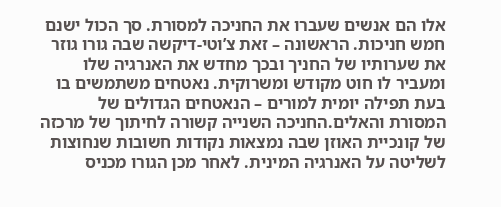אלו הם אנשים שעברו את החניכה למסורת. סך הכול ישנם חמש חניכות. הראשונה – זאת צ’וטי-דיקשה שבה גורו גוזר את שערותיו של החניך ובכך מחדש את האנרגיה שלו ומעביר לו חוט מקודש ומשרוקית. נאטחים משתמשים בו בעת תפילה יומית למורים – הנאטחים הגדולים של המסורת והאלים.החניכה השנייה קשורה לחיתוך של מרכזה של קונכיית האוזן שבה נמצאות נקודות חשובות שנחוצות לשליטה על האנרגיה המינית. לאחר מכן הגורו מכניס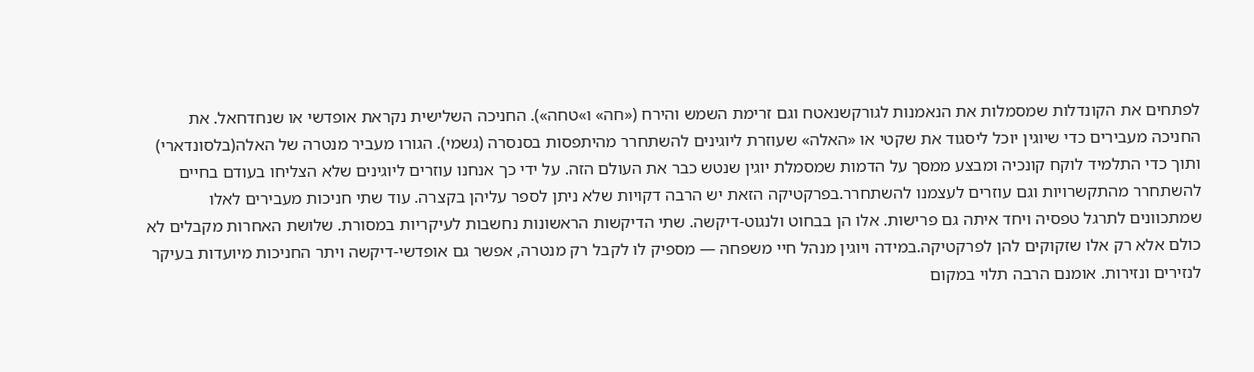לפתחים את הקונדלות שמסמלות את הנאמנות לגורקשנאטח וגם זרימת השמש והירח («חה» ו»טחה»). החניכה השלישית נקראת אופדשי או שנחדחאל. את החניכה מעבירים כדי שיוגין יוכל ליסגוד את שקטי או «האלה» שעוזרת ליוגינים להשתחרר מהיתפסות בסנסרה (גשמי). הגורו מעביר מנטרה של האלה(בלסונדארי) ותוך כדי התלמיד לוקח קונכיה ומבצע ממסך על הדמות שמסמלת יוגין שנטש כבר את העולם הזה. על ידי כך אנחנו עוזרים ליוגינים שלא הצליחו בעודם בחיים להשתחרר מהתקשרויות וגם עוזרים לעצמנו להשתחרר.בפרקטיקה הזאת יש הרבה דקויות שלא ניתן לספר עליהן בקצרה. עוד שתי חניכות מעבירים לאלו שמתכוונים לתרגל טפסיה ויחד איתה גם פרישות. אלו הן בבחוט ולנגוט-דיקשה. שתי הדיקשות הראשונות נחשבות לעיקריות במסורת. שלושת האחרות מקבלים לא כולם אלא רק אלו שזקוקים להן לפרקטיקה.במידה ויוגין מנהל חיי משפחה — מספיק לו לקבל רק מנטרה, אפשר גם אופדשי-דיקשה ויתר החניכות מיועדות בעיקר לנזירים ונזירות. אומנם הרבה תלוי במקום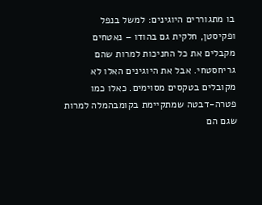בו מתגוררים היוגינים: למשל בנפל ופקיסטן, חלקית גם בהודו – נאטחים מקבלים את כל החניכות למרות שהם גריחסטחי. אבל את היוגינים האלו לא מקובלים בטקסים מסוימים. כאלו כמו פטרה-דבטה שמתקיימת בקומבהמלה למרות שגם הם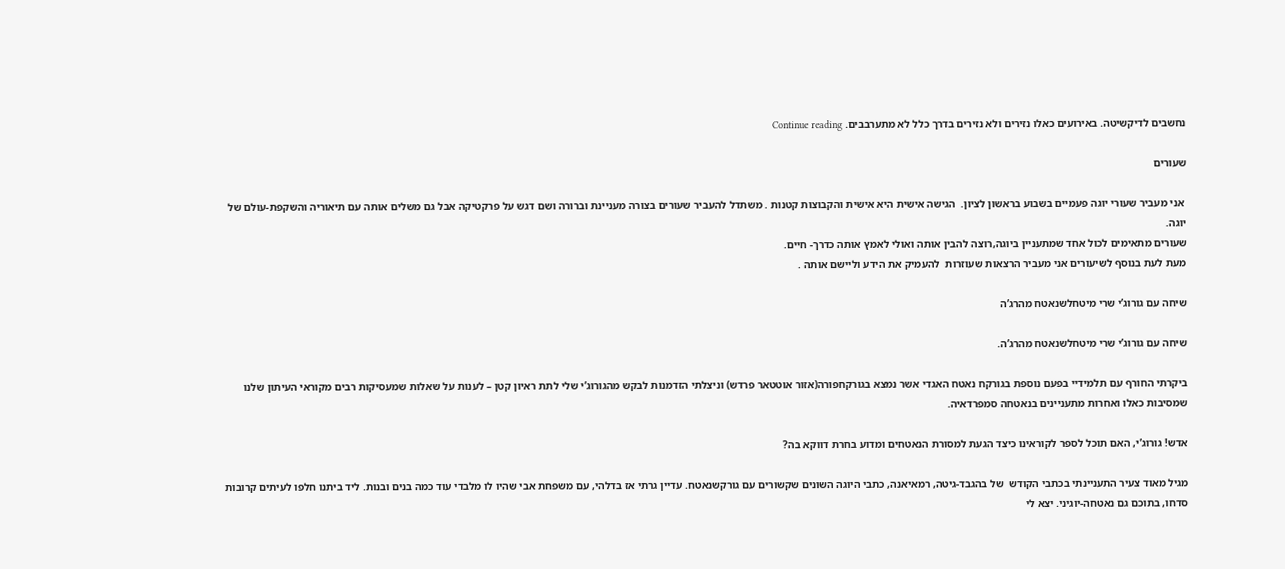נחשבים לדיקשיטה. באירועים כאלו נזירים ולא נזירים בדרך כלל לא מתערבבים. Continue reading

שעורים

 אני מעביר שעורי יוגה פעמיים בשבוע בראשון לציון.  הגישה אישית היא אישית והקבוצות קטנות . משתדל להעביר שעורים בצורה מעניינת וברורה ושם דגש על פרקטיקה אבל גם משלים אותה עם תיאוריה והשקפת-עולם של יוגה.
שעורים מתאימים לכול אחד שמתעניין ביוגה,רוצה להבין אותה ואולי לאמץ אותה כדרך- חיים.
מעת לעת בנוסף לשיעורים אני מעביר הרצאות שעוזרות  להעמיק את הידע וליישם אותה .

שיחה עם גורוג’י שרי מיטחלשנאטח מהרג’ה

שיחה עם גורוג’י שרי מיטחלשנאטח מהרג’ה.

ביקרתי החורף עם תלמידיי בפעם נוספת בגורקח נאטח האגדי אשר נמצא בגורקחפורה(אזור אוטטאר פרדש) וניצלתי הזדמנות לבקש מהגורוג’י שלי לתת ראיון קטן – לענות על שאלות שמעסיקות רבים מקוראי העיתון שלנו שמסיבות כאלו ואחרות מתעניינים בנאטחה סמפרדאיה.

אדש! גורוג’י, האם תוכל לספר לקוראינו כיצד הגעת למסורת הנאטחים ומדוע בחרת דווקא בה?

מגיל מאוד צעיר התעניינתי בכתבי הקודש  של בהגבד-גיטה, רמאיאנה, כתבי היוגה השונים שקשורים עם גורקשנאטח. עדיין גרתי אז בדלהי, עם משפחת אבי שהיו לו מלבדי עוד כמה בנים ובנות. ליד ביתנו חלפו לעיתים קרובות סדחו, בתוכם גם נאטחה-יוגיני. יצא לי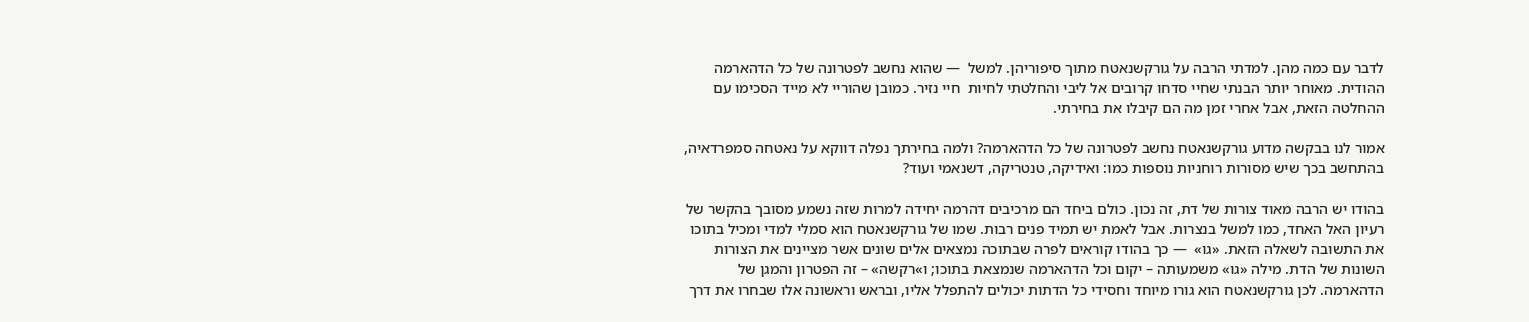לדבר עם כמה מהן. למדתי הרבה על גורקשנאטח מתוך סיפוריהן. למשל  — שהוא נחשב לפטרונה של כל הדהארמה ההודית. מאוחר יותר הבנתי שחיי סדחו קרובים אל ליבי והחלטתי לחיות  חיי נזיר. כמובן שהוריי לא מייד הסכימו עם ההחלטה הזאת, אבל אחרי זמן מה הם קיבלו את בחירתי.

אמור לנו בבקשה מדוע גורקשנאטח נחשב לפטרונה של כל הדהארמה? ולמה בחירתך נפלה דווקא על נאטחה סמפרדאיה, בהתחשב בכך שיש מסורות רוחניות נוספות כמו: ואידיקה, טנטריקה, דשנאמי ועוד?

בהודו יש הרבה מאוד צורות של דת, זה נכון. כולם ביחד הם מרכיבים דהרמה יחידה למרות שזה נשמע מסובך בהקשר של רעיון האל האחד, כמו למשל בנצרות. אבל לאמת יש תמיד פנים רבות. שמו של גורקשנאטח הוא סמלי למדי ומכיל בתוכו את התשובה לשאלה הזאת. «גו»  — כך בהודו קוראים לפרה שבתוכה נמצאים אלים שונים אשר מציינים את הצורות השונות של הדת. מילה «גו» משמעותה – יקום וכל הדהארמה שנמצאת בתוכו; ו»רקשה» – זה הפטרון והמגן של הדהארמה. לכן גורקשנאטח הוא גורו מיוחד וחסידי כל הדתות יכולים להתפלל אליו, ובראש וראשונה אלו שבחרו את דרך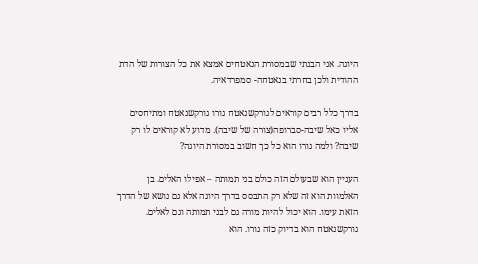היוגה. אני הבנתי שבמסורת הנאטחים אמצא את כל הצורות של הדת ההודית ולכן בחרתי בנאטחה- סמפרדאיה.

בדרך כלל רבים קוראים לגורקשנאטח גורו גורקשנאטח ומתיחסים אליו כאל שיבה-סברופה(צורה של שיבה). מדוע לא קוראים לו רק שיבה? ולמה גורו הוא כל כך חשוב במסורת היוגה?

העניין הוא שבעולם הזה כולם בני תמותה – אפילו האלים. בן האלמוות הוא זה שלא רק התבסס בדרך היוגה אלא גם נושא של הדרך הזאת עימו. הוא יכול להיות מורה גם לבני תמותה וגם לאלים. גורקשנאטח הוא בדיוק כזה גורו. הוא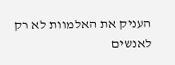העניק את האלמוות לא רק לאנשים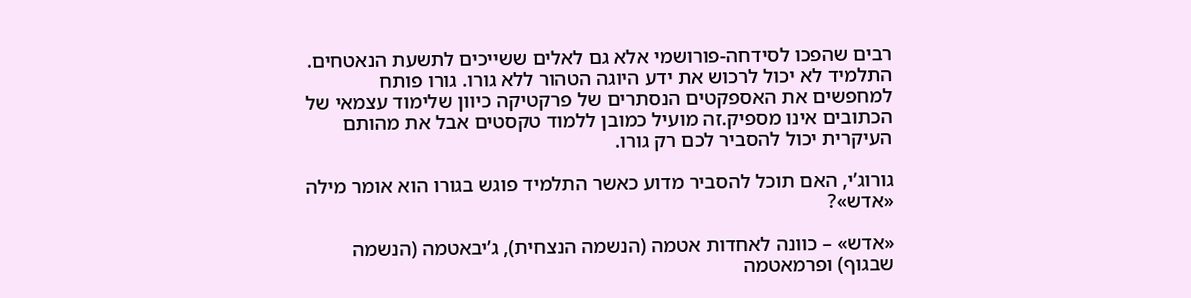רבים שהפכו לסידחה-פורושמי אלא גם לאלים ששייכים לתשעת הנאטחים. התלמיד לא יכול לרכוש את ידע היוגה הטהור ללא גורו. גורו פותח למחפשים את האספקטים הנסתרים של פרקטיקה כיוון שלימוד עצמאי של הכתובים אינו מספיק.זה מועיל כמובן ללמוד טקסטים אבל את מהותם העיקרית יכול להסביר לכם רק גורו.

גורוג’י, האם תוכל להסביר מדוע כאשר התלמיד פוגש בגורו הוא אומר מילה «אדש»?

«אדש» – כוונה לאחדות אטמה (הנשמה הנצחית), ג’יבאטמה (הנשמה שבגוף) ופרמאטמה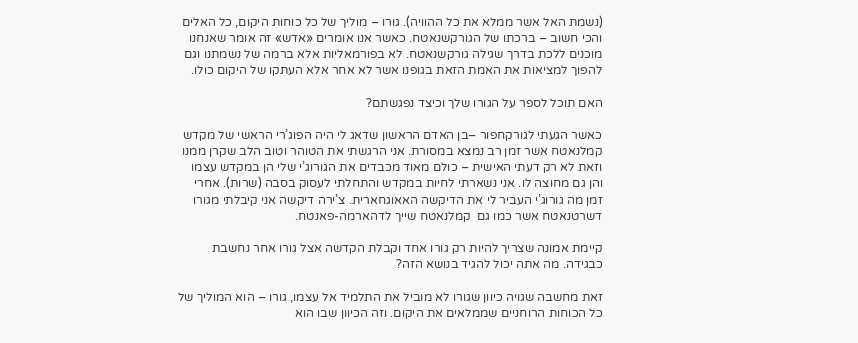(נשמת האל אשר ממלא את כל ההוויה). גורו – מוליך של כל כוחות היקום, כל האלים והכי חשוב – ברכתו של הגורקשנאטח. כאשר אנו אומרים «אדש» זה אומר שאנחנו מוכנים ללכת בדרך שגילה גורקשנאטח. לא בפורמאליות אלא ברמה של נשמתנו וגם להפוך למציאות את האמת הזאת בגופנו אשר לא אחר אלא העתקו של היקום כולו.

האם תוכל לספר על הגורו שלך וכיצד נפגשתם?

כאשר הגעתי לגורקחפור –בן האדם הראשון שדאג לי היה הפוג’רי הראשי של מקדש קמלנאטח אשר זמן רב נמצא במסורת. אני הרגשתי את הטוהר וטוב הלב שקרן ממנו וזאת לא רק דעתי האישית – כולם מאוד מכבדים את הגורוג’י שלי הן במקדש עצמו והן גם מחוצה לו. אני נשארתי לחיות במקדש והתחלתי לעסוק בסבה (שרות). אחרי זמן מה גורוג’י העביר לי את הדיקשה האאוגחארית. צ’ירה דיקשה אני קיבלתי מגורו דשרטנאטח אשר כמו גם  קמלנאטח שייך לדהארמה-פאנטח.

קיימת אמונה שצריך להיות רק גורו אחד וקבלת הקדשה אצל גורו אחר נחשבת כבגידה. מה אתה יכול להגיד בנושא הזה?

זאת מחשבה שגויה כיוון שגורו לא מוביל את התלמיד אל עצמו, גורו – הוא המוליך של כל הכוחות הרוחניים שממלאים את היקום. וזה הכיוון שבו הוא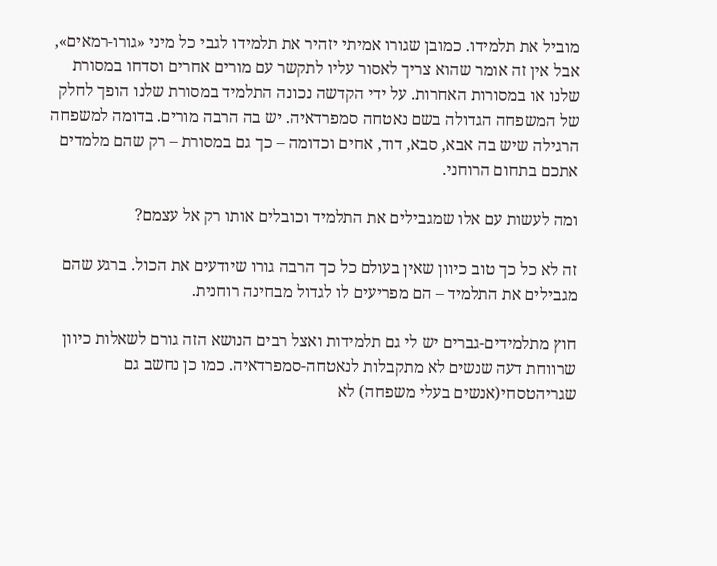מוביל את תלמידו. כמובן שגורו אמיתי יזהיר את תלמידו לגבי כל מיני «גורו-רמאים», אבל אין זה אומר שהוא צריך לאסור עליו לתקשר עם מורים אחרים וסדחו במסורת שלנו או במסורות האחרות. על ידי הקדשה נכונה התלמיד במסורת שלנו הופך לחלק של המשפחה הגדולה בשם נאטחה סמפרדאיה. יש בה הרבה מורים. בדומה למשפחה הרגילה שיש בה אבא, סבא, דוד, אחים וכדומה – כך גם במסורת – רק שהם מלמדים אתכם בתחום הרוחני.

ומה לעשות עם אלו שמגבילים את התלמיד וכובלים אותו רק אל עצמם?

זה לא כל כך טוב כיוון שאין בעולם כל כך הרבה גורו שיודעים את הכול. ברגע שהם מגבילים את התלמיד – הם מפריעים לו לגדול מבחינה רוחנית.

חוץ מתלמידים-גברים יש לי גם תלמידות ואצל רבים הנושא הזה גורם לשאלות כיוון שרווחת דעה שנשים לא מתקבלות לנאטחה-סמפרדאיה. כמו כן נחשב גם שגריהטסחי(אנשים בעלי משפחה) לא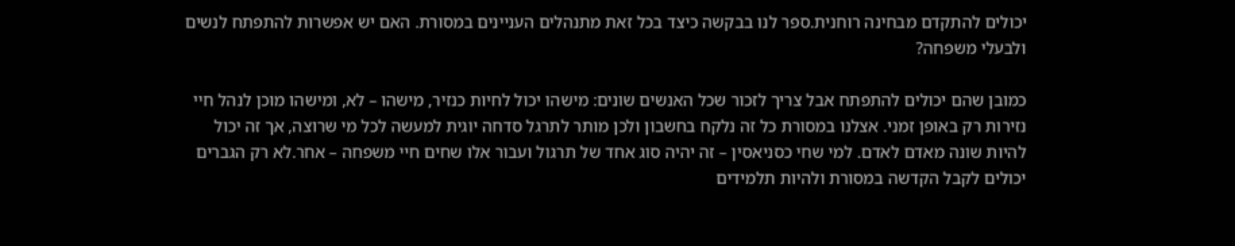יכולים להתקדם מבחינה רוחנית.ספר לנו בבקשה כיצד בכל זאת מתנהלים העניינים במסורת. האם יש אפשרות להתפתח לנשים ולבעלי משפחה?

כמובן שהם יכולים להתפתח אבל צריך לזכור שכל האנשים שונים: מישהו יכול לחיות כנזיר, מישהו – לא, ומישהו מוכן לנהל חיי נזירות רק באופן זמני. אצלנו במסורת כל זה נלקח בחשבון ולכן מותר לתרגל סדחה יוגית למעשה לכל מי שרוצה, אך זה יכול להיות שונה מאדם לאדם. למי שחי כסניאסין – זה יהיה סוג אחד של תרגול ועבור אלו שחים חיי משפחה – אחר.לא רק הגברים יכולים לקבל הקדשה במסורת ולהיות תלמידים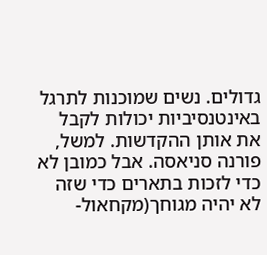גדולים. נשים שמוכנות לתרגל באינטנסיביות יכולות לקבל את אותן ההקדשות. למשל, פורנה סניאסה. אבל כמובן לא כדי לזכות בתארים כדי שזה לא יהיה מגוחך(מקחאול-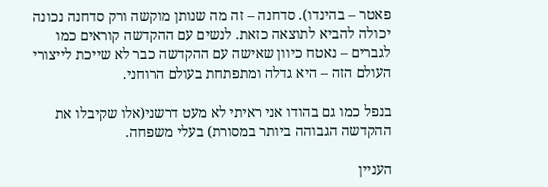פאטר – בהינדו). סדחנה – זה מה שנותן מוקשה ורק סדחנה נכונה יכולה להביא לתוצאה כזאת. לנשים עם ההקדשה קוראים כמו לגברים – נאטח כיוון שאישה עם ההקדשה כבר לא שייכת לייצורי העולם הזה – היא גדלה ומתפתחת בעולם הרוחני.

בנפל כמו גם בהודו אני ראיתי לא מעט דרשני(אלו שקיבלו את ההקדשה הגבוהה ביותר במסורת) בעלי משפחה.

העניין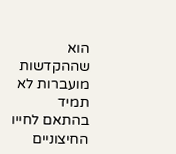הוא שההקדשות מועברות לא תמיד בהתאם לחייו החיצוניים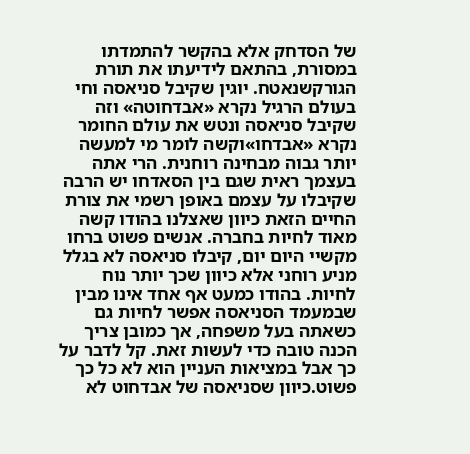של הסדחק אלא בהקשר להתמדתו במסורת, בהתאם לידיעתו את תורת הגורקשנאטח. יוגין שקיבל סניאסה וחי בעולם הרגיל נקרא «אבדחוטה» וזה שקיבל סניאסה ונטש את עולם החומר נקרא «אבדחו»וקשה לומר מי למעשה יותר גבוה מבחינה רוחנית. הרי אתה בעצמך ראית שגם בין הסאדחו יש הרבה שקיבלו על עצמם באופן רשמי את צורת החיים הזאת כיוון שאצלנו בהודו קשה מאוד לחיות בחברה. אנשים פשוט ברחו מקשיי היום יום, קיבלו סניאסה לא בגלל מניע רוחני אלא כיוון שכך יותר נוח לחיות. בהודו כמעט אף אחד אינו מבין שבמעמד הסניאסה אפשר לחיות גם כשאתה בעל משפחה, אך כמובן צריך הכנה טובה כדי לעשות זאת. קל לדבר על כך אבל במציאות העניין הוא לא כל כך פשוט.כיוון שסניאסה של אבדחוט לא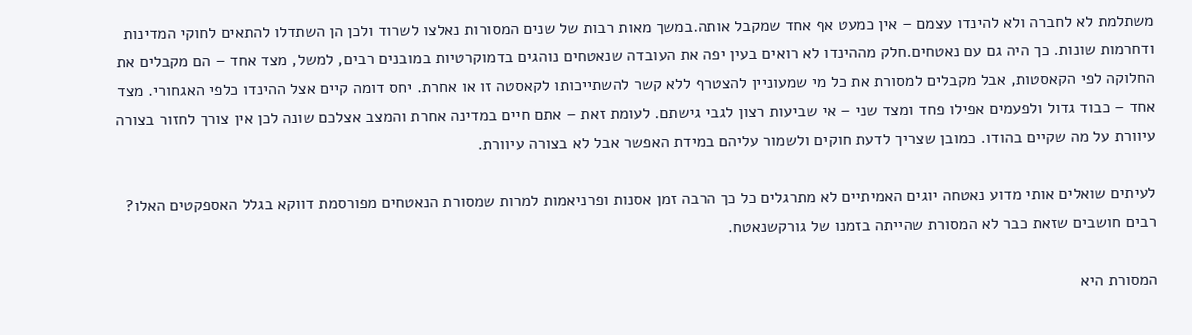משתלמת לא לחברה ולא להינדו עצמם – אין כמעט אף אחד שמקבל אותה.במשך מאות רבות של שנים המסורות נאלצו לשרוד ולכן הן השתדלו להתאים לחוקי המדינות ודחרמות שונות. כך היה גם עם נאטחים.חלק מההינדו לא רואים בעין יפה את העובדה שנאטחים נוהגים בדמוקרטיות במובנים רבים, למשל, מצד אחד – הם מקבלים את החלוקה לפי הקאסטות, אבל מקבלים למסורת את כל מי שמעוניין להצטרף ללא קשר להשתייכותו לקאסטה זו או אחרת. יחס דומה קיים אצל ההינדו כלפי האגחורי. מצד אחד – כבוד גדול ולפעמים אפילו פחד ומצד שני – אי שביעות רצון לגבי גישתם. לעומת זאת – אתם חיים במדינה אחרת והמצב אצלכם שונה לכן אין צורך לחזור בצורה עיוורת על מה שקיים בהודו. כמובן שצריך לדעת חוקים ולשמור עליהם במידת האפשר אבל לא בצורה עיוורת.

לעיתים שואלים אותי מדוע נאטחה יוגים האמיתיים לא מתרגלים כל כך הרבה זמן אסנות ופרניאמות למרות שמסורת הנאטחים מפורסמת דווקא בגלל האספקטים האלו? רבים חושבים שזאת כבר לא המסורת שהייתה בזמנו של גורקשנאטח.

המסורת היא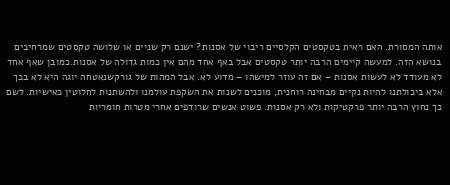אותה המסורת. האם ראית בטקסטים הקלסיים ריבוי של אסנות? ישנם רק שניים או שלושה טקסטים שמרחיבים בנושא הזה. למעשה קיימים הרבה יותר טקסטים אבל באף אחד מהם אין כמות גדולה של אסנות.כמובן שאף אחד לא מעודד לא לעשות אסנות – אם זה עוזר למישהו – מדוע לא. אבל המהות של גורקשנאטחה יוגה היא לא בכך אלא ביכולתנו להיות נקיים מבחינה רוחנית, מוכנים לשנות את השקפת עולמנו ולהשתנות לחלוטין כאישיות. לשם כך נחוץ הרבה יותר פרקטיקות ולא רק אסנות. פשוט אנשים שרודפים אחרי מטרות חומריות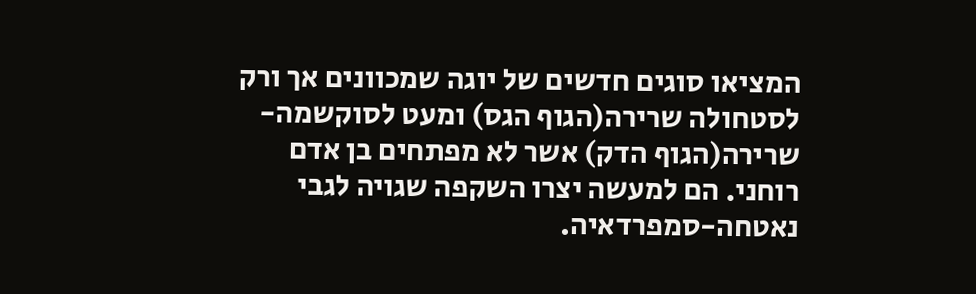המציאו סוגים חדשים של יוגה שמכוונים אך ורק לסטחולה שרירה(הגוף הגס) ומעט לסוקשמה-שרירה(הגוף הדק) אשר לא מפתחים בן אדם רוחני. הם למעשה יצרו השקפה שגויה לגבי נאטחה-סמפרדאיה.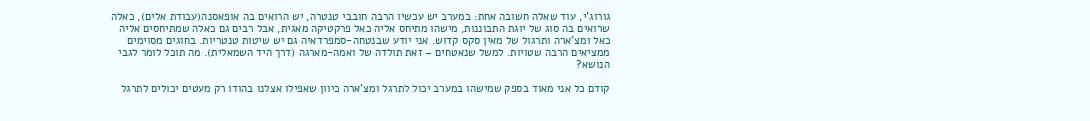גורוג’י, עוד שאלה חשובה אחת: במערב יש עכשיו הרבה חובבי טנטרה, יש הרואים בה אופאסנה(עבודת אלים), כאלה שרואים בה סוג של יוגת התבוננות, מישהו מתיחס אליה כאל פרקטיקה מאגית, אבל רבים גם כאלה שמתיחסים אליה כאל ומצ’ארה ותרגול של מאין סקס קדוש. אני יודע שבנטחה-סמפרדאיה גם יש שיטות טנטריות. בחוגים מסוימים ממציאים הרבה שטויות. למשל שנאטחים – זאת תולדה של ואמה-מארגה (דרך היד השמאלית). מה תוכל לומר לגבי הנושא?

קודם כל אני מאוד בספק שמישהו במערב יכול לתרגל ומצ’ארה כיוון שאפילו אצלנו בהודו רק מעטים יכולים לתרגל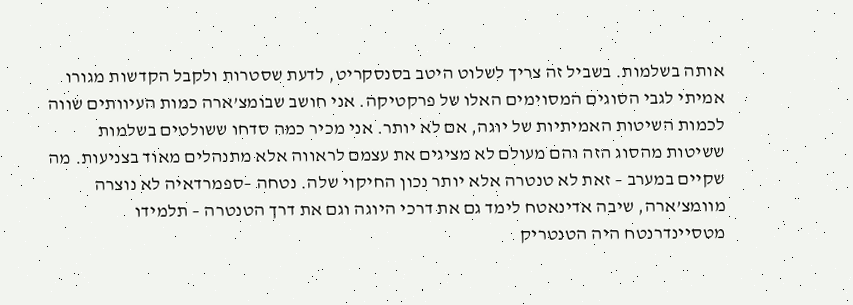אותה בשלמות. בשביל זה צריך לשלוט היטב בסנסקריט, לדעת שסטרות ולקבל הקדשות מגורו אמיתי לגבי הסוגים המסוימים האלו של פרקטיקה. אני חושב שבומצ’ארה כמות העיוותים שווה לכמות השיטות האמיתיות של יוגה, אם לא יותר. אני מכיר כמה סדחו ששולטים בשלמות ששיטות מהסוג הזה והם מעולם לא מציגים את עצמם לראווה אלא מתנהלים מאוד בצניעות. מה שקיים במערב – זאת לא טנטרה אלא יותר נכון החיקוי שלה. נטחה –ספמרדאיה לא נוצרה מוומצ’ארה, שיבה אדינאטח לימד גם את דרכי היוגה וגם את דרך הטנטרה – תלמידו מטסיינדרנטח היה הטנטריק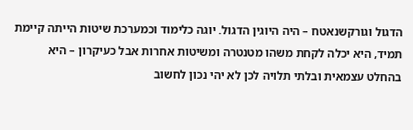הדגול וגורקשנאטח – היה היוגין הדגול. יוגה כלימוד וכמערכת שיטות הייתה קיימת תמיד, היא יכלה לקחת משהו מטנטרה ומשיטות אחרות אבל כעיקרון – היא בהחלט עצמאית ובלתי תלויה לכן לא יהי נכון לחשוב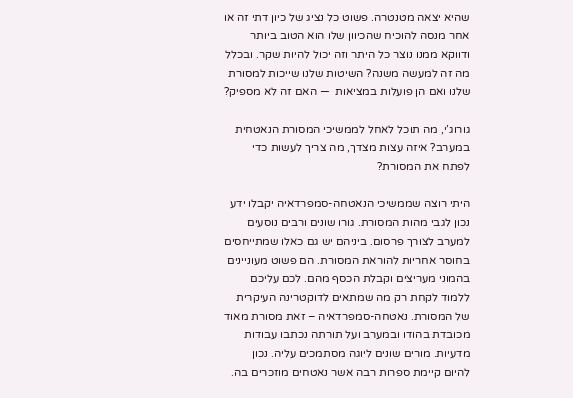שהיא יצאה מטנטרה. פשוט כל נציג של כיון דתי זה או אחר מנסה להוכיח שהכיוון שלו הוא הטוב ביותר ודווקא ממנו נוצר כל היתר וזה יכול להיות שקר. ובכלל מה זה למעשה משנה? השיטות שלנו שייכות למסורת שלנו ואם הן פועלות במציאות  — האם זה לא מספיק?

גורוג’י, מה תוכל לאחל לממשיכי המסורת הנאטחית במערב? איזה עצות מצדך, מה צריך לעשות כדי לפתח את המסורת?

היתי רוצה שממשיכי הנאטחה-סמפרדאיה יקבלו ידע נכון לגבי מהות המסורת. גורו שונים ורבים נוסעים למערב לצורך פרסום. ביניהם יש גם כאלו שמתייחסים בחוסר אחריות להוראת המסורת. הם פשוט מעוניינים בהמוני מעריצים וקבלת הכסף מהם. לכם עליכם ללמוד לקחת רק מה שמתאים לדוקטרינה העיקרית של המסורת. נאטחה-סמפרדאיה – זאת מסורת מאוד מכובדת בהודו ובמערב ועל תורתה נכתבו עבודות מדעיות. מורים שונים ליוגה מסתמכים עליה. נכון להיום קיימת ספרות רבה אשר נאטחים מוזכרים בה.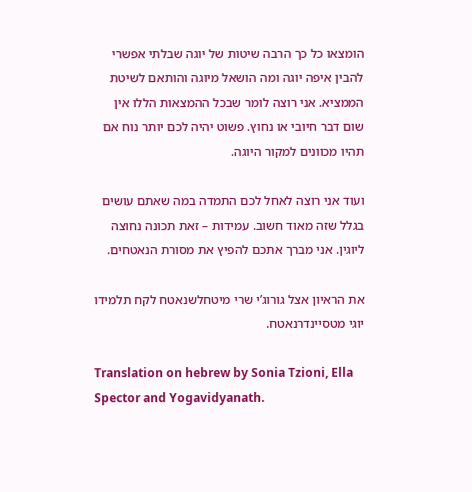הומצאו כל כך הרבה שיטות של יוגה שבלתי אפשרי להבין איפה יוגה ומה הושאל מיוגה והותאם לשיטת הממציא. אני רוצה לומר שבכל ההמצאות הללו אין שום דבר חיובי או נחוץ. פשוט יהיה לכם יותר נוח אם תהיו מכוונים למקור היוגה.

ועוד אני רוצה לאחל לכם התמדה במה שאתם עושים בגלל שזה מאוד חשוב. עמידות – זאת תכונה נחוצה ליוגין. אני מברך אתכם להפיץ את מסורת הנאטחים.

את הראיון אצל גורוג’י שרי מיטחלשנאטח לקח תלמידו יוגי מטסיינדרנאטח.

Translation on hebrew by Sonia Tzioni, Ella Spector and Yogavidyanath.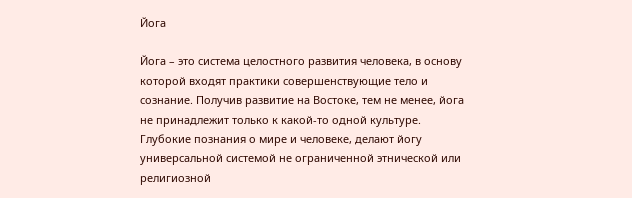Йога

Йога – это система целостного развития человека, в основу которой входят практики совершенствующие тело и сознание. Получив развитие на Востоке, тем не менее, йога не принадлежит только к какой-то одной культуре. Глубокие познания о мире и человеке, делают йогу универсальной системой не ограниченной этнической или религиозной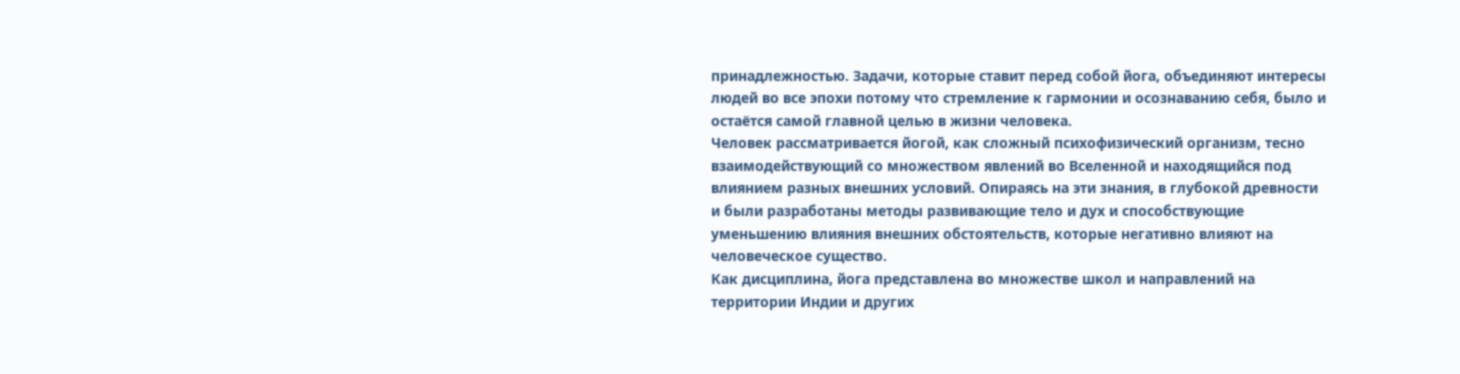принадлежностью. Задачи, которые ставит перед собой йога, объединяют интересы людей во все эпохи потому что стремление к гармонии и осознаванию себя, было и остаётся самой главной целью в жизни человека.
Человек рассматривается йогой, как сложный психофизический организм, тесно взаимодействующий со множеством явлений во Вселенной и находящийся под влиянием разных внешних условий. Опираясь на эти знания, в глубокой древности и были разработаны методы развивающие тело и дух и способствующие уменьшению влияния внешних обстоятельств, которые негативно влияют на человеческое существо.
Как дисциплина, йога представлена во множестве школ и направлений на территории Индии и других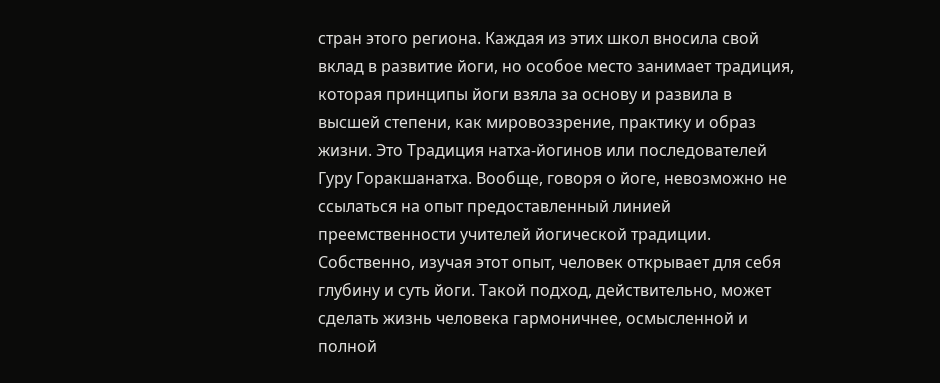стран этого региона. Каждая из этих школ вносила свой вклад в развитие йоги, но особое место занимает традиция, которая принципы йоги взяла за основу и развила в высшей степени, как мировоззрение, практику и образ жизни. Это Традиция натха-йогинов или последователей Гуру Горакшанатха. Вообще, говоря о йоге, невозможно не ссылаться на опыт предоставленный линией преемственности учителей йогической традиции. Собственно, изучая этот опыт, человек открывает для себя глубину и суть йоги. Такой подход, действительно, может сделать жизнь человека гармоничнее, осмысленной и полной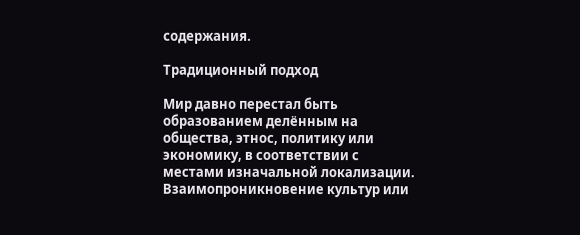содержания.

Традиционный подход

Мир давно перестал быть образованием делённым на общества, этнос, политику или экономику, в соответствии с местами изначальной локализации. Взаимопроникновение культур или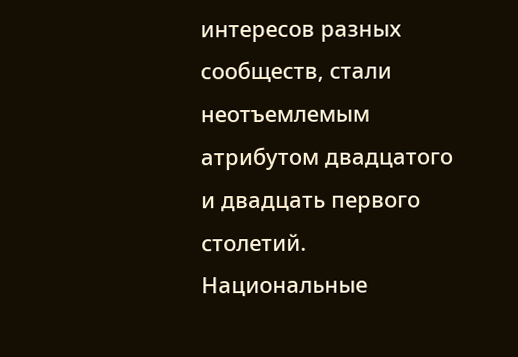интересов разных сообществ, стали неотъемлемым атрибутом двадцатого и двадцать первого столетий. Национальные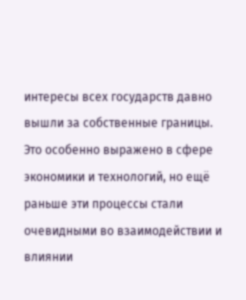интересы всех государств давно вышли за собственные границы. Это особенно выражено в сфере экономики и технологий, но ещё раньше эти процессы стали очевидными во взаимодействии и влиянии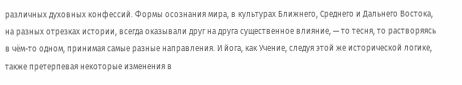различных духовных конфессий. Формы осознания мира, в культурах Ближнего, Среднего и Дальнего Востока, на разных отрезках истории, всегда оказывали друг на друга существенное влияние, — то тесня, то растворяясь в чём-то одном, принимая самые разные направления. И йога, как Учение, следуя этой же исторической логике, также претерпевая некоторые изменения в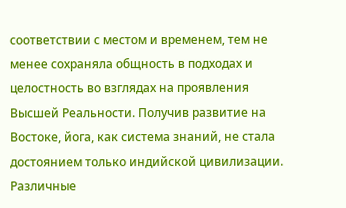соответствии с местом и временем, тем не менее сохраняла общность в подходах и целостность во взглядах на проявления Высшей Реальности. Получив развитие на Востоке, йога, как система знаний, не стала достоянием только индийской цивилизации. Различные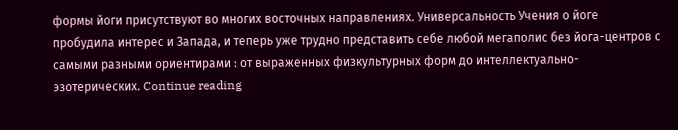формы йоги присутствуют во многих восточных направлениях. Универсальность Учения о йоге пробудила интерес и Запада, и теперь уже трудно представить себе любой мегаполис без йога-центров с самыми разными ориентирами : от выраженных физкультурных форм до интеллектуально-эзотерических. Continue reading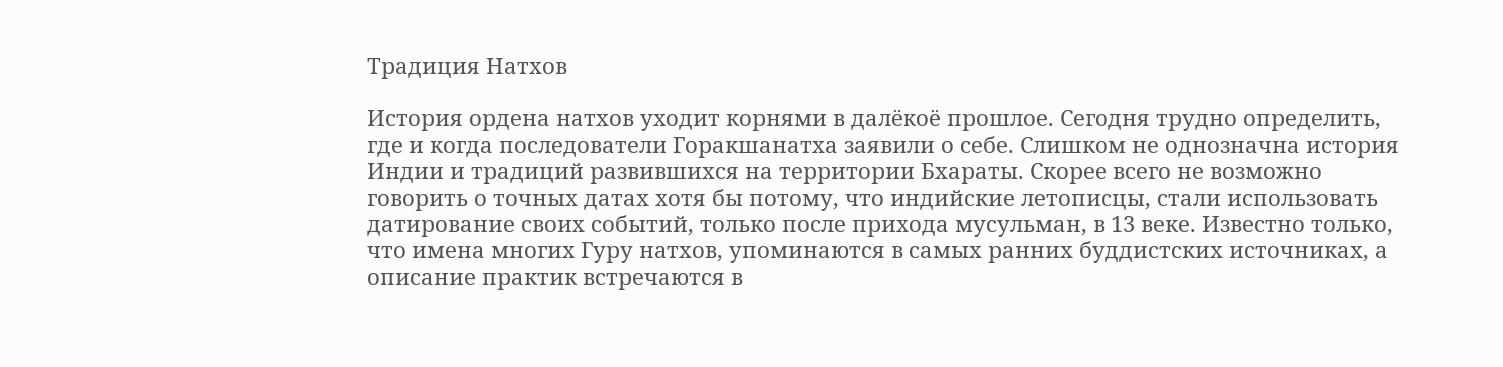Традиция Натхов

История ордена натхов уходит корнями в далёкоё прошлое. Сегодня трудно определить, где и когда последователи Горакшанатха заявили о себе. Слишком не однозначна история Индии и традиций развившихся на территории Бхараты. Скорее всего не возможно говорить о точных датах хотя бы потому, что индийские летописцы, стали использовать датирование своих событий, только после прихода мусульман, в 13 веке. Известно только, что имена многих Гуру натхов, упоминаются в самых ранних буддистских источниках, а описание практик встречаются в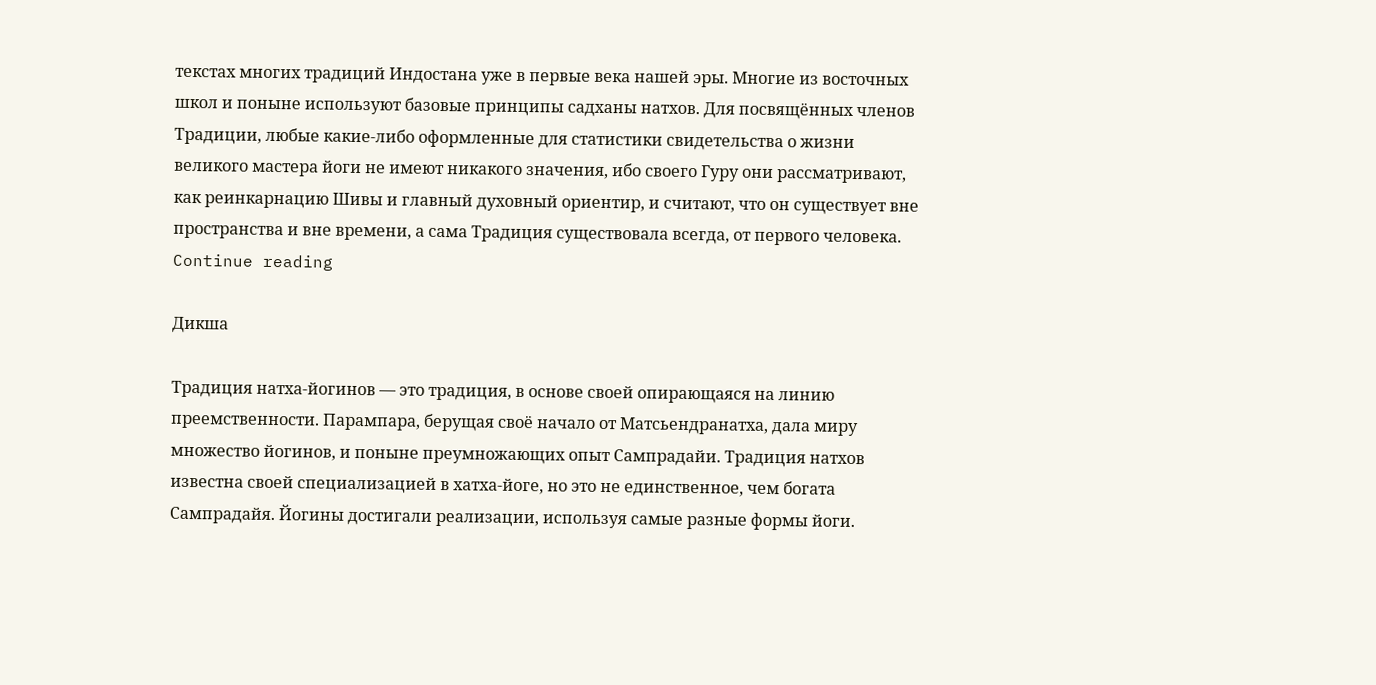текстах многих традиций Индостана уже в первые века нашей эры. Многие из восточных школ и поныне используют базовые принципы садханы натхов. Для посвящённых членов Традиции, любые какие-либо оформленные для статистики свидетельства о жизни великого мастера йоги не имеют никакого значения, ибо своего Гуру они рассматривают, как реинкарнацию Шивы и главный духовный ориентир, и считают, что он существует вне пространства и вне времени, а сама Традиция существовала всегда, от первого человека. Continue reading

Дикша

Традиция натха-йогинов — это традиция, в основе своей опирающаяся на линию преемственности. Парампара, берущая своё начало от Матсьендранатха, дала миру множество йогинов, и поныне преумножающих опыт Сампрадайи. Традиция натхов известна своей специализацией в хатха-йоге, но это не единственное, чем богата Сампрадайя. Йогины достигали реализации, используя самые разные формы йоги.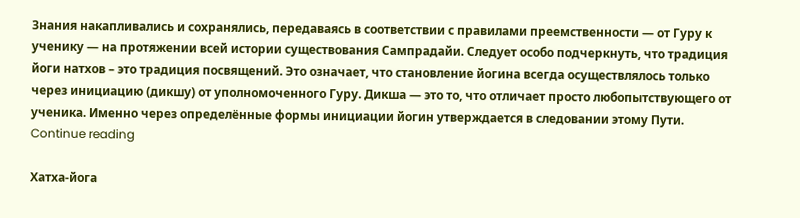Знания накапливались и сохранялись, передаваясь в соответствии с правилами преемственности — от Гуру к ученику — на протяжении всей истории существования Сампрадайи. Следует особо подчеркнуть, что традиция йоги натхов – это традиция посвящений. Это означает, что становление йогина всегда осуществлялось только через инициацию (дикшу) от уполномоченного Гуру. Дикша — это то, что отличает просто любопытствующего от ученика. Именно через определённые формы инициации йогин утверждается в следовании этому Пути. Continue reading

Хатха-йога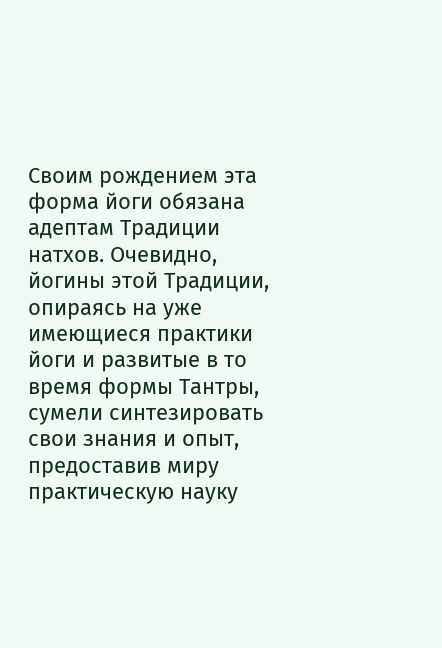Своим рождением эта форма йоги обязана адептам Традиции натхов. Очевидно, йогины этой Традиции, опираясь на уже имеющиеся практики йоги и развитые в то время формы Тантры, сумели синтезировать свои знания и опыт, предоставив миру практическую науку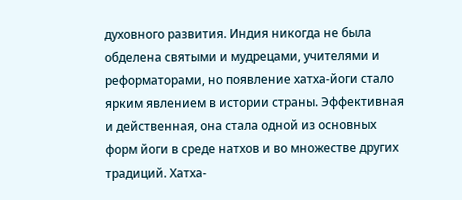духовного развития. Индия никогда не была обделена святыми и мудрецами, учителями и реформаторами, но появление хатха-йоги стало ярким явлением в истории страны. Эффективная и действенная, она стала одной из основных форм йоги в среде натхов и во множестве других традиций. Хатха-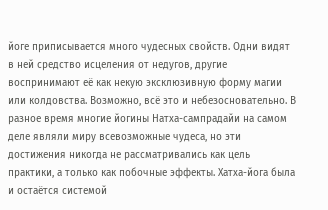йоге приписывается много чудесных свойств. Одни видят в ней средство исцеления от недугов, другие воспринимают её как некую эксклюзивную форму магии или колдовства. Возможно, всё это и небезосновательно. В разное время многие йогины Натха-сампрадайи на самом деле являли миру всевозможные чудеса, но эти достижения никогда не рассматривались как цель практики, а только как побочные эффекты. Хатха-йога была и остаётся системой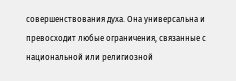совершенствования духа. Она универсальна и превосходит любые ограничения, связанные с национальной или религиозной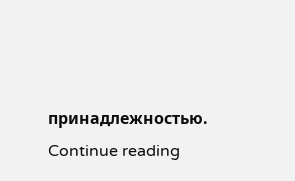принадлежностью. Continue reading